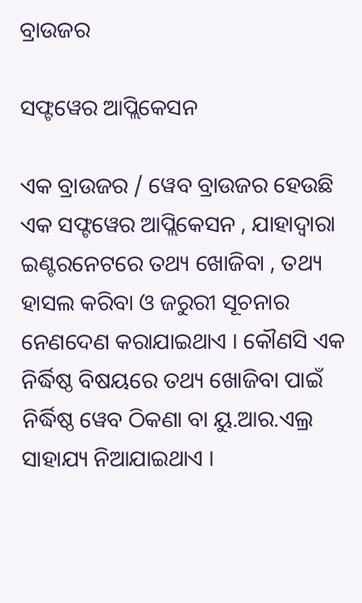ବ୍ରାଉଜର

ସଫ୍ଟୱେର ଆପ୍ଲିକେସନ

ଏକ ବ୍ରାଉଜର / ୱେବ ବ୍ରାଉଜର ହେଉଛି ଏକ ସଫ୍ଟୱେର ଆପ୍ଲିକେସନ , ଯାହାଦ୍ୱାରା ଇଣ୍ଟରନେଟରେ ତଥ୍ୟ ଖୋଜିବା , ତଥ୍ୟ ହାସଲ କରିବା ଓ ଜରୁରୀ ସୂଚନାର ନେଣଦେଣ କରାଯାଇଥାଏ । କୌଣସି ଏକ ନିର୍ଦ୍ଧିଷ୍ଠ ବିଷୟରେ ତଥ୍ୟ ଖୋଜିବା ପାଇଁ ନିର୍ଦ୍ଧିଷ୍ଠ ୱେବ ଠିକଣା ବା ୟୁ.ଆର.ଏଲ୍ର ସାହାଯ୍ୟ ନିଆଯାଇଥାଏ ।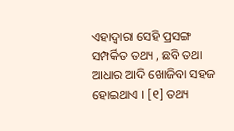ଏହାଦ୍ୱାରା ସେହି ପ୍ରସଙ୍ଗ ସମ୍ପର୍କିତ ତଥ୍ୟ , ଛବି ତଥା ଆଧାର ଆଦି ଖୋଜିବା ସହଜ ହୋଇଥାଏ । [୧] ତଥ୍ୟ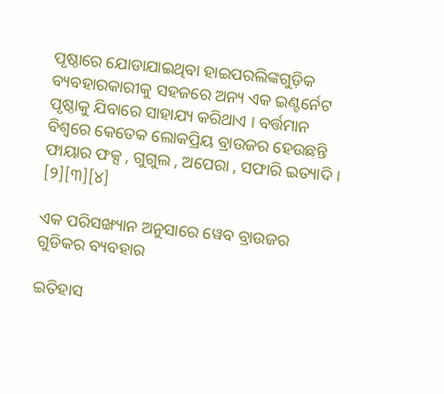ପୃଷ୍ଠାରେ ଯୋଡାଯାଇଥିବା ହାଇପରଲିଙ୍କଗୁଡ଼ିକ ବ୍ୟବହାରକାରୀକୁ ସହଜରେ ଅନ୍ୟ ଏକ ଇଣ୍ଟର୍ନେଟ ପୃଷ୍ଠାକୁ ଯିବାରେ ସାହାଯ୍ୟ କରିଥାଏ । ବର୍ତ୍ତମାନ ବିଶ୍ୱରେ କେତେକ ଲୋକପ୍ରିୟ ବ୍ରାଉଜର ହେଉଛନ୍ତି ଫାୟାର ଫକ୍ସ , ଗୁଗୁଲ , ଅପେରା , ସଫାରି ଇତ୍ୟାଦି । [୨][୩][୪]

ଏକ ପରିସଙ୍ଖ୍ୟାନ ଅନୁସାରେ ୱେବ ବ୍ରାଉଜର ଗୁଡିକର ବ୍ୟବହାର

ଇତିହାସ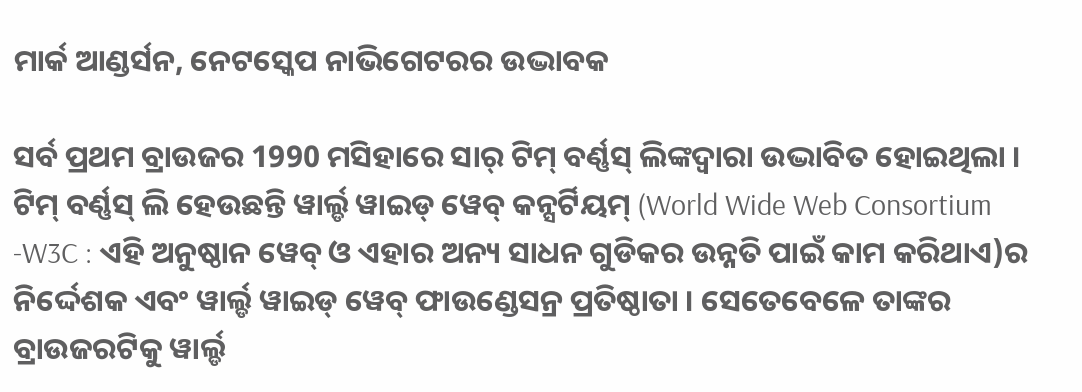ମାର୍କ ଆଣ୍ଡର୍ସନ, ନେଟସ୍କେପ ନାଭିଗେଟରର ଉଦ୍ଭାବକ

ସର୍ବ ପ୍ରଥମ ବ୍ରାଉଜର 1990 ମସିହାରେ ସାର୍ ଟିମ୍ ବର୍ଣ୍ଣସ୍ ଲିଙ୍କଦ୍ୱାରା ଉଦ୍ଭାବିତ ହୋଇଥିଲା । ଟିମ୍ ବର୍ଣ୍ଣସ୍ ଲି ହେଉଛନ୍ତି ୱାର୍ଲ୍ଡ ୱାଇଡ୍ ୱେବ୍ କନ୍ସର୍ଟିୟମ୍ (World Wide Web Consortium -W3C : ଏହି ଅନୁଷ୍ଠାନ ୱେବ୍ ଓ ଏହାର ଅନ୍ୟ ସାଧନ ଗୁଡିକର ଉନ୍ନତି ପାଇଁ କାମ କରିଥାଏ)ର ନିର୍ଦ୍ଦେଶକ ଏବଂ ୱାର୍ଲ୍ଡ ୱାଇଡ୍ ୱେବ୍ ଫାଉଣ୍ଡେସନ୍ର ପ୍ରତିଷ୍ଠାତା । ସେତେବେଳେ ତାଙ୍କର ବ୍ରାଉଜରଟିକୁ ୱାର୍ଲ୍ଡ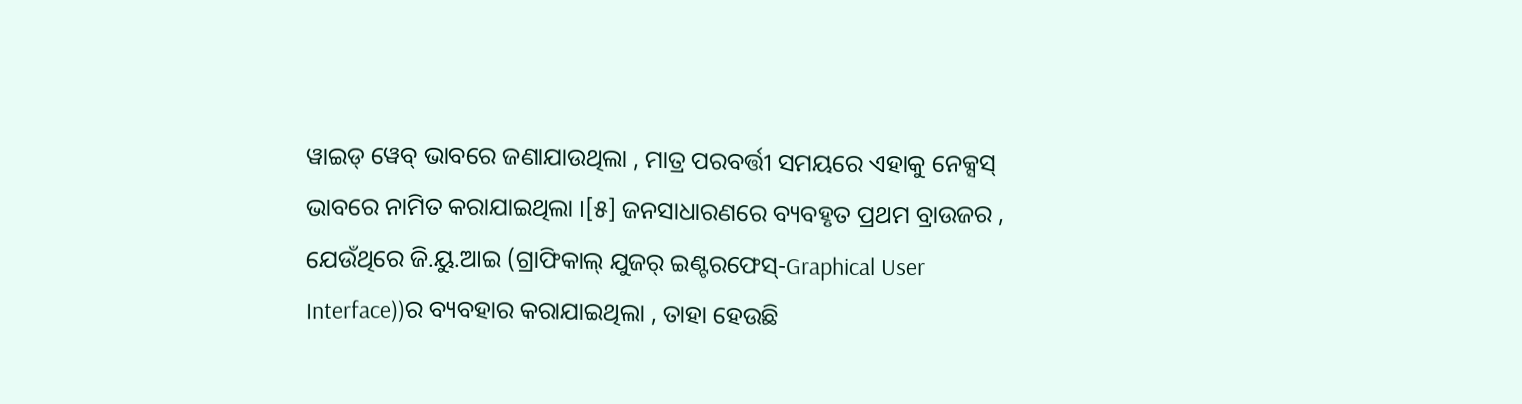ୱାଇଡ୍ ୱେବ୍ ଭାବରେ ଜଣାଯାଉଥିଲା , ମାତ୍ର ପରବର୍ତ୍ତୀ ସମୟରେ ଏହାକୁ ନେକ୍ସସ୍ ଭାବରେ ନାମିତ କରାଯାଇଥିଲା ।[୫] ଜନସାଧାରଣରେ ବ୍ୟବହୃତ ପ୍ରଥମ ବ୍ରାଉଜର , ଯେଉଁଥିରେ ଜି.ୟୁ.ଆଇ (ଗ୍ରାଫିକାଲ୍ ଯୁଜର୍ ଇଣ୍ଟରଫେସ୍-Graphical User Interface))ର ବ୍ୟବହାର କରାଯାଇଥିଲା , ତାହା ହେଉଛି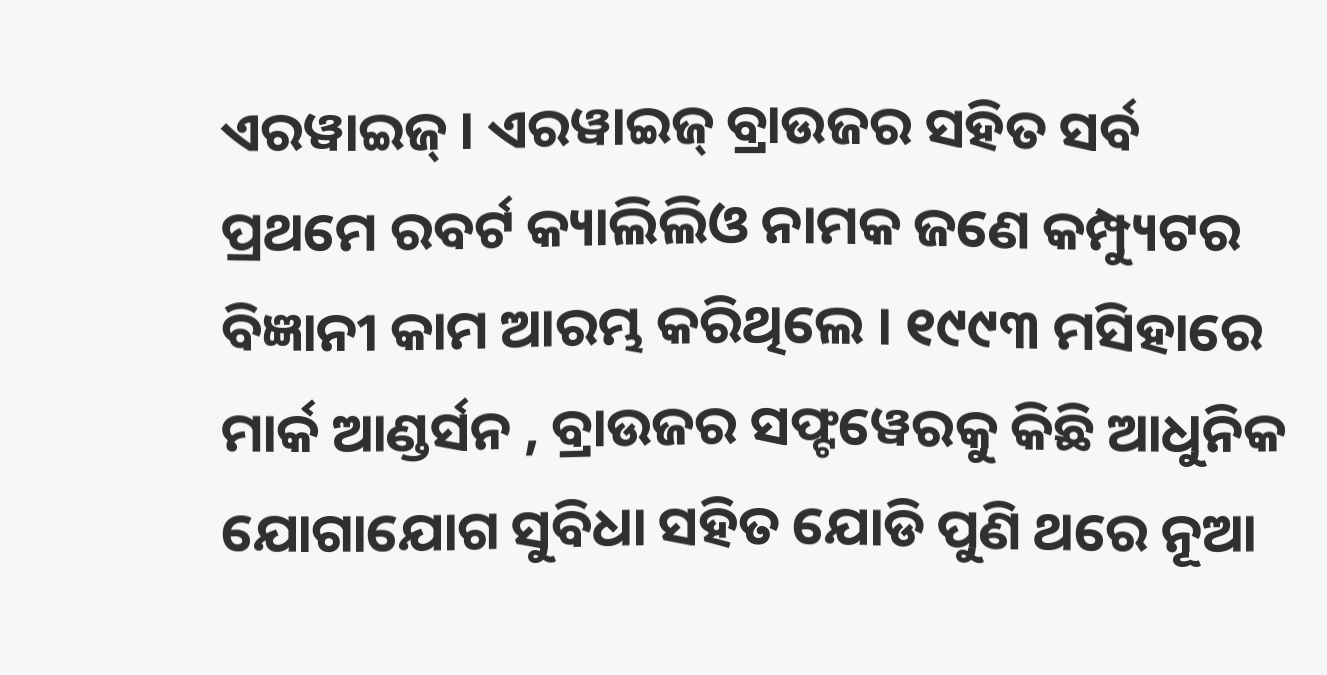ଏରୱାଇଜ୍ । ଏରୱାଇଜ୍ ବ୍ରାଉଜର ସହିତ ସର୍ବ ପ୍ରଥମେ ରବର୍ଟ କ୍ୟାଲିଲିଓ ନାମକ ଜଣେ କମ୍ପ୍ୟୁଟର ବିଜ୍ଞାନୀ କାମ ଆରମ୍ଭ କରିଥିଲେ । ୧୯୯୩ ମସିହାରେ ମାର୍କ ଆଣ୍ଡର୍ସନ , ବ୍ରାଉଜର ସଫ୍ଟୱେରକୁ କିଛି ଆଧୁନିକ ଯୋଗାଯୋଗ ସୁବିଧା ସହିତ ଯୋଡି ପୁଣି ଥରେ ନୂଆ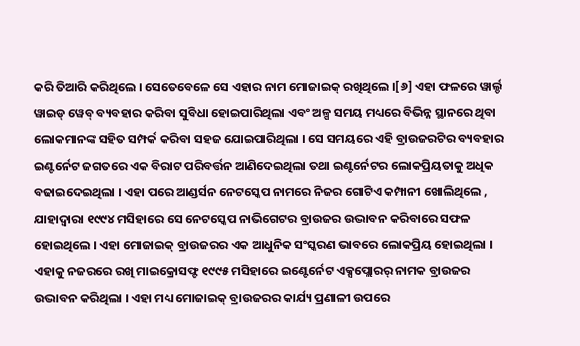କରି ତିଆରି କରିଥିଲେ । ସେତେବେଳେ ସେ ଏହାର ନାମ ମୋଜାଇକ୍ ରଖିଥିଲେ ।[୬] ଏହା ଫଳରେ ୱାର୍ଲ୍ଡ ୱାଇଡ୍ ୱେବ୍ ବ୍ୟବହାର କରିବା ସୁବିଧା ହୋଇପାରିଥିଲା ଏବଂ ଅଳ୍ପ ସମୟ ମଧ୍ୟରେ ବିଭିନ୍ନ ସ୍ଥାନରେ ଥିବା ଲୋକମାନଙ୍କ ସହିତ ସମ୍ପର୍କ କରିବା ସହଜ ଯୋଇପାରିଥିଲା । ସେ ସମୟରେ ଏହି ବ୍ରାଉଜରଟିର ବ୍ୟବହାର ଇଣ୍ଟର୍ନେଟ ଜଗତରେ ଏକ ବିରାଟ ପରିବର୍ତ୍ତନ ଆଣିଦେଇଥିଲା ତଥା ଇଣ୍ଟର୍ନେଟର ଲୋକପ୍ରିୟତାକୁ ଅଧିକ ବଢାଇଦେଇଥିଲା । ଏହା ପରେ ଆଣ୍ଡର୍ସନ ନେଟସ୍କେପ ନାମରେ ନିଜର ଗୋଟିଏ କମ୍ପାନୀ ଖୋଲିଥିଲେ , ଯାହାଦ୍ୱାରା ୧୯୯୪ ମସିହାରେ ସେ ନେଟସ୍କେପ ନାଭିଗେଟର ବ୍ରାଉଜର ଉଦ୍ଭାବନ କରିବାରେ ସଫଳ ହୋଇଥିଲେ । ଏହା ମୋଜାଇକ୍ ବ୍ରାଉଜରର ଏକ ଆଧୁନିକ ସଂସ୍କରଣ ଭାବରେ ଲୋକପ୍ରିୟ ହୋଇଥିଲା । ଏହାକୁ ନଜରରେ ରଖି ମାଇକ୍ରୋସଫ୍ଟ ୧୯୯୫ ମସିହାରେ ଇଣ୍ଟେର୍ନେଟ ଏକ୍ସପ୍ଲୋରର୍ ନାମକ ବ୍ରାଉଜର ଉଦ୍ଭାବନ କରିଥିଲା । ଏହା ମଧ୍ୟ ମୋଜାଇକ୍ ବ୍ରାଉଜରର କାର୍ଯ୍ୟ ପ୍ରଣାଳୀ ଉପରେ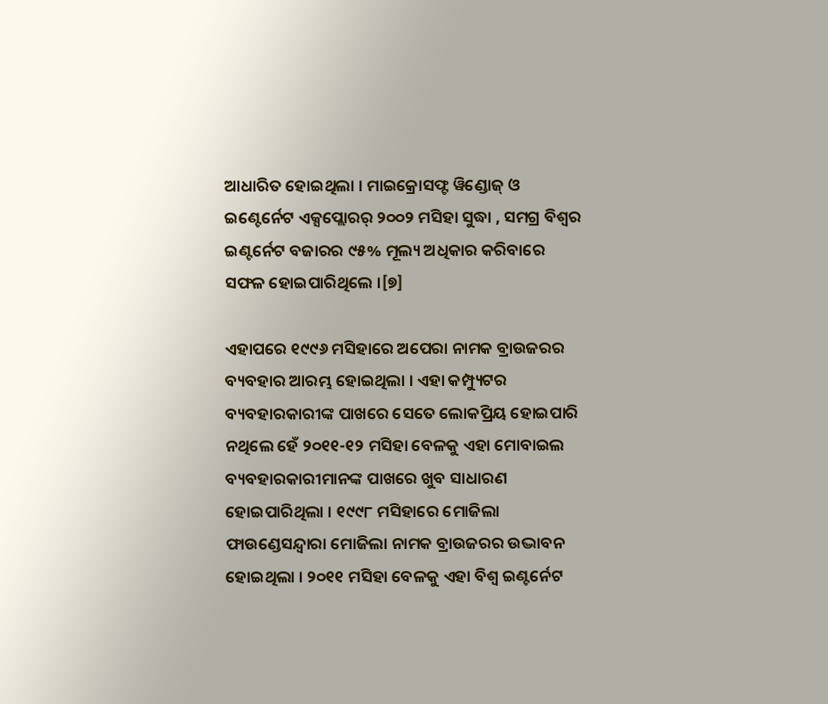ଆଧାରିତ ହୋଇଥିଲା । ମାଇକ୍ରୋସଫ୍ଟ ୱିଣ୍ଡୋଜ୍ ଓ ଇଣ୍ଟେର୍ନେଟ ଏକ୍ସପ୍ଲୋରର୍ ୨୦୦୨ ମସିହା ସୁଦ୍ଧା , ସମଗ୍ର ବିଶ୍ୱର ଇଣ୍ଟର୍ନେଟ ବଜାରର ୯୫% ମୂଲ୍ୟ ଅଧିକାର କରିବାରେ ସଫଳ ହୋଇପାରିଥିଲେ ।[୭]

ଏହାପରେ ୧୯୯୬ ମସିହାରେ ଅପେରା ନାମକ ବ୍ରାଉଜରର ବ୍ୟବହାର ଆରମ୍ଭ ହୋଇଥିଲା । ଏହା କମ୍ପ୍ୟୁଟର ବ୍ୟବହାରକାରୀଙ୍କ ପାଖରେ ସେତେ ଲୋକପ୍ରିୟ ହୋଇପାରି ନଥିଲେ ହେଁ ୨୦୧୧-୧୨ ମସିହା ବେଳକୁ ଏହା ମୋବାଇଲ ବ୍ୟବହାରକାରୀମାନଙ୍କ ପାଖରେ ଖୁବ ସାଧାରଣ ହୋଇପାରିଥିଲା । ୧୯୯୮ ମସିହାରେ ମୋଜିଲା ଫାଉଣ୍ଡେସନ୍ଦ୍ୱାରା ମୋଜିଲା ନାମକ ବ୍ରାଉଜରର ଉଦ୍ଭାବନ ହୋଇଥିଲା । ୨୦୧୧ ମସିହା ବେଳକୁ ଏହା ବିଶ୍ୱ ଇଣ୍ଟର୍ନେଟ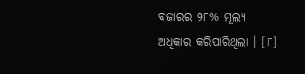ବଜାରର ୨୮% ମୂଲ୍ୟ ଅଧିକାର କରିପାରିଥିଲା । [୮]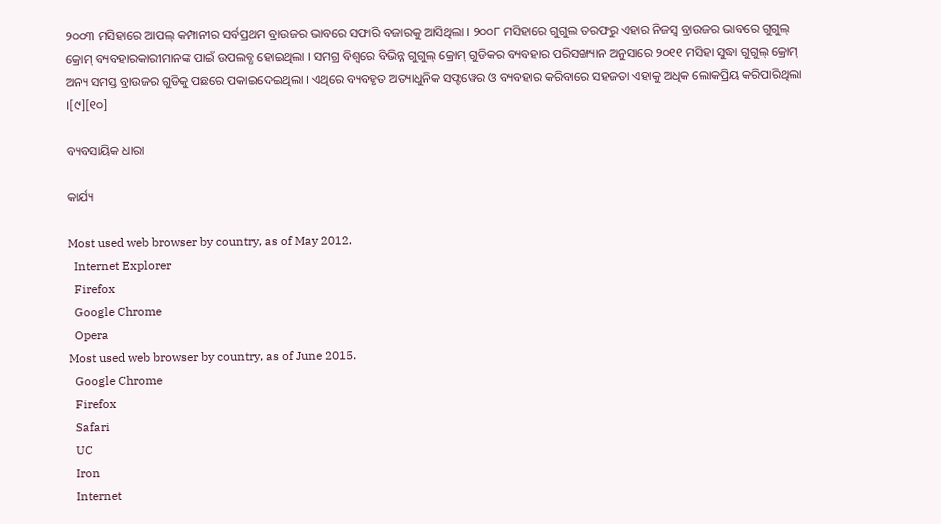୨୦୦୩ ମସିହାରେ ଆପଲ୍ କମ୍ପାନୀର ସର୍ବପ୍ରଥମ ବ୍ରାଉଜର ଭାବରେ ସଫାରି ବଜାରକୁ ଆସିଥିଲା । ୨୦୦୮ ମସିହାରେ ଗୁଗୁଲ ତରଫରୁ ଏହାର ନିଜସ୍ୱ ବ୍ରାଉଜର ଭାବରେ ଗୁଗୁଲ୍ କ୍ରୋମ୍ ବ୍ୟବହାରକାରୀମାନଙ୍କ ପାଇଁ ଉପଲବ୍ଧ ହୋଇଥିଲା । ସମଗ୍ର ବିଶ୍ୱରେ ବିଭିନ୍ନ ଗୁଗୁଲ୍ କ୍ରୋମ୍ ଗୁଡିକର ବ୍ୟବହାର ପରିସଙ୍ଖ୍ୟାନ ଅନୁସାରେ ୨୦୧୧ ମସିହା ସୁଦ୍ଧା ଗୁଗୁଲ୍ କ୍ରୋମ୍ ଅନ୍ୟ ସମସ୍ତ ବ୍ରାଉଜର ଗୁଡିକୁ ପଛରେ ପକାଇଦେଇଥିଲା । ଏଥିରେ ବ୍ୟବହୃତ ଅତ୍ୟାଧୁନିକ ସଫ୍ଟୱେର ଓ ବ୍ୟବହାର କରିବାରେ ସହଜତା ଏହାକୁ ଅଧିକ ଲୋକପ୍ରିୟ କରିପାରିଥିଲା ।[୯][୧୦]

ବ୍ୟବସାୟିକ ଧାରା

କାର୍ଯ୍ୟ

Most used web browser by country, as of May 2012.
  Internet Explorer
  Firefox
  Google Chrome
  Opera
Most used web browser by country, as of June 2015.
  Google Chrome
  Firefox
  Safari
  UC
  Iron
  Internet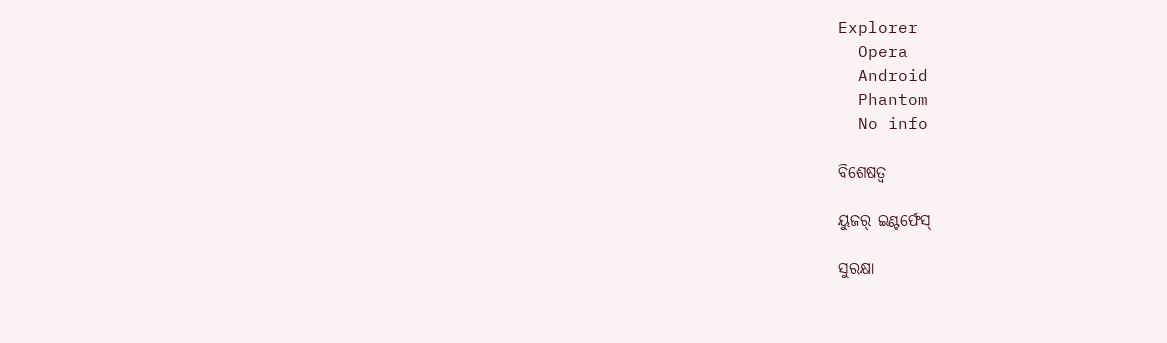Explorer
  Opera
  Android
  Phantom
  No info

ବିଶେଷତ୍ୱ

ୟୁଜର୍ ଇଣ୍ଟର୍ଫେସ୍

ସୁରକ୍ଷା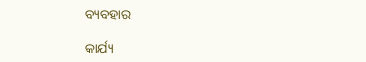ବ୍ୟବହାର

କାର୍ଯ୍ୟ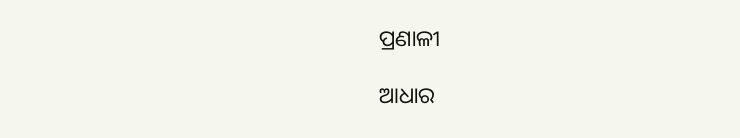ପ୍ରଣାଳୀ

ଆଧାର